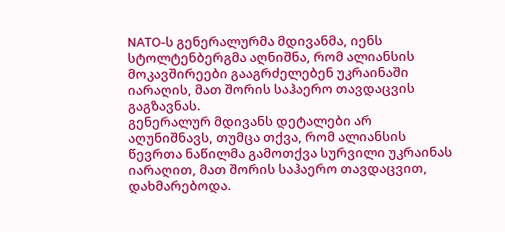NATO-ს გენერალურმა მდივანმა, იენს სტოლტენბერგმა აღნიშნა, რომ ალიანსის მოკავშირეები გააგრძელებენ უკრაინაში იარაღის, მათ შორის საჰაერო თავდაცვის გაგზავნას.
გენერალურ მდივანს დეტალები არ აღუნიშნავს, თუმცა თქვა, რომ ალიანსის წევრთა ნაწილმა გამოთქვა სურვილი უკრაინას იარაღით, მათ შორის საჰაერო თავდაცვით, დახმარებოდა.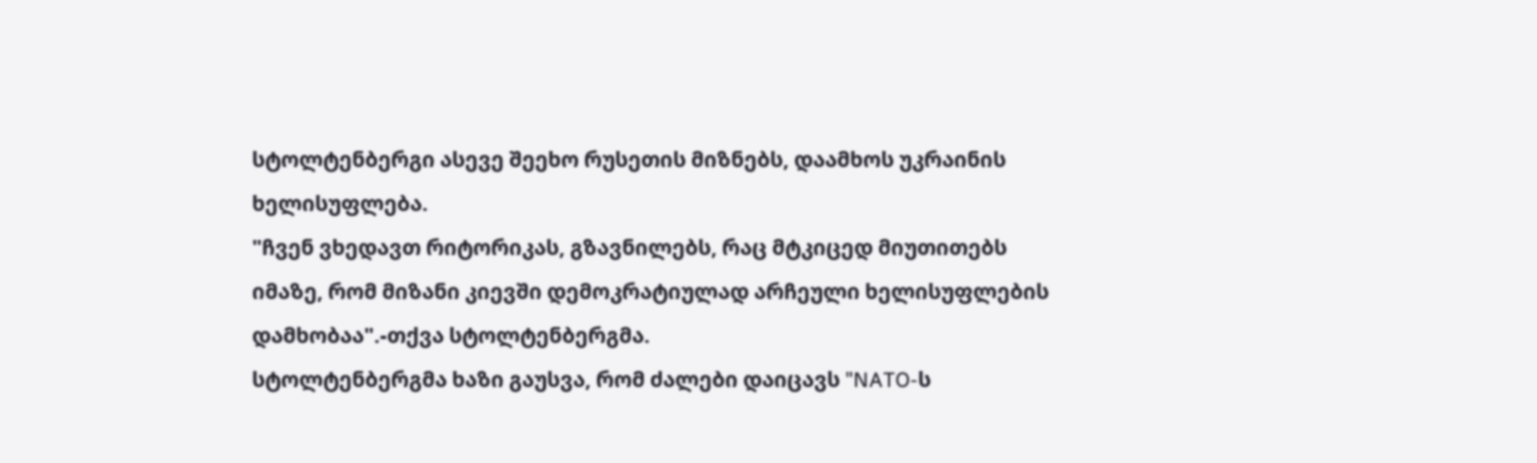სტოლტენბერგი ასევე შეეხო რუსეთის მიზნებს, დაამხოს უკრაინის ხელისუფლება.
"ჩვენ ვხედავთ რიტორიკას, გზავნილებს, რაც მტკიცედ მიუთითებს იმაზე, რომ მიზანი კიევში დემოკრატიულად არჩეული ხელისუფლების დამხობაა".-თქვა სტოლტენბერგმა.
სტოლტენბერგმა ხაზი გაუსვა, რომ ძალები დაიცავს "NATO-ს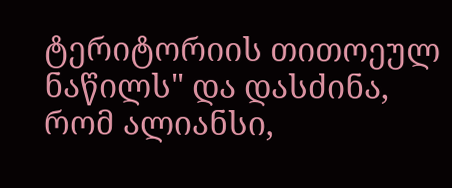ტერიტორიის თითოეულ ნაწილს" და დასძინა, რომ ალიანსი,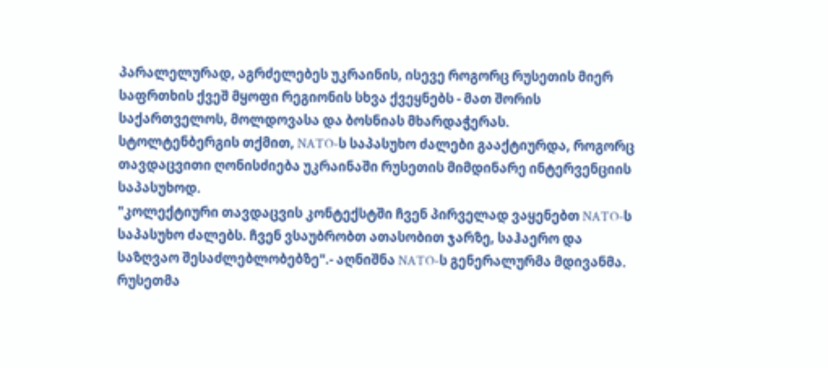პარალელურად, აგრძელებეს უკრაინის, ისევე როგორც რუსეთის მიერ საფრთხის ქვეშ მყოფი რეგიონის სხვა ქვეყნებს - მათ შორის საქართველოს, მოლდოვასა და ბოსნიას მხარდაჭერას.
სტოლტენბერგის თქმით, NATO-ს საპასუხო ძალები გააქტიურდა, როგორც თავდაცვითი ღონისძიება უკრაინაში რუსეთის მიმდინარე ინტერვენციის საპასუხოდ.
"კოლექტიური თავდაცვის კონტექსტში ჩვენ პირველად ვაყენებთ NATO-ს საპასუხო ძალებს. ჩვენ ვსაუბრობთ ათასობით ჯარზე, საჰაერო და საზღვაო შესაძლებლობებზე".- აღნიშნა NATO-ს გენერალურმა მდივანმა.
რუსეთმა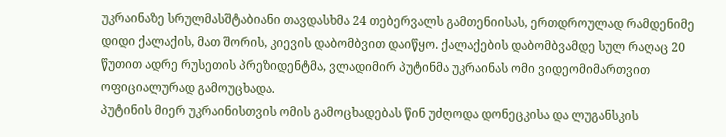უკრაინაზე სრულმასშტაბიანი თავდასხმა 24 თებერვალს გამთენიისას, ერთდროულად რამდენიმე დიდი ქალაქის, მათ შორის, კიევის დაბომბვით დაიწყო. ქალაქების დაბომბვამდე სულ რაღაც 20 წუთით ადრე რუსეთის პრეზიდენტმა, ვლადიმირ პუტინმა უკრაინას ომი ვიდეომიმართვით ოფიციალურად გამოუცხადა.
პუტინის მიერ უკრაინისთვის ომის გამოცხადებას წინ უძღოდა დონეცკისა და ლუგანსკის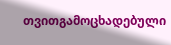თვითგამოცხადებული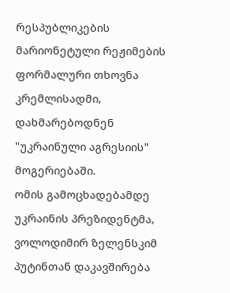რესპუბლიკების მარიონეტული რეჟიმების ფორმალური თხოვნა კრემლისადმი, დახმარებოდნენ "უკრაინული აგრესიის" მოგერიებაში.
ომის გამოცხადებამდე უკრაინის პრეზიდენტმა, ვოლოდიმირ ზელენსკიმ პუტინთან დაკავშირება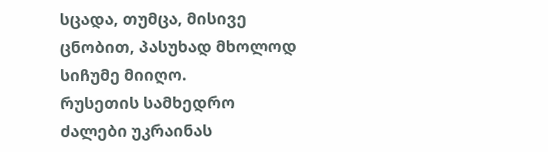სცადა, თუმცა, მისივე ცნობით, პასუხად მხოლოდ სიჩუმე მიიღო.
რუსეთის სამხედრო ძალები უკრაინას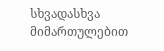სხვადასხვა მიმართულებით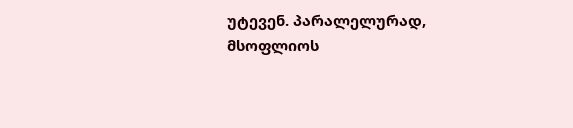უტევენ. პარალელურად, მსოფლიოს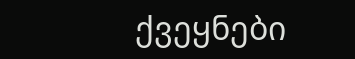ქვეყნები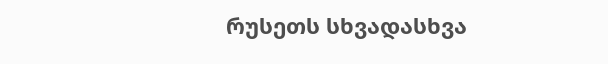რუსეთს სხვადასხვა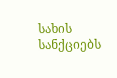სახის სანქციებს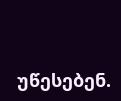უწესებენ.